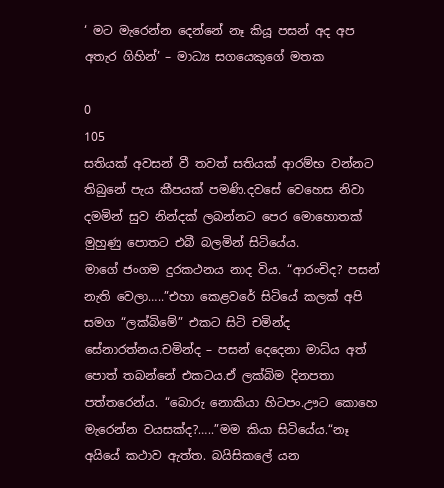‘ මට මැරෙන්න දෙන්නේ නෑ කියූ පසන් අද අප අතැර ගිහින්’ – මාධ්‍ය සගයෙකුගේ මතක

0
105
සතියක් අවසන් වී තවත් සතියක් ආරම්භ වන්නට තිබුනේ පැය කීපයක් පමණි.දවසේ වෙහෙස නිවා දමමින් සුව නින්දක් ලබන්නට පෙර මොහොතක් මුහුණු පොතට එබී බලමින් සිටියේය.
මාගේ ජංගම දුරකථනය නාද විය. “ආරංචිද? පසන් නැති වෙලා…..”එහා කෙළවරේ සිටියේ කලක් අපි සමග “ලක්බිමේ” එකට සිටි චමින්ද සේනාරත්නය.චමින්ද – පසන් දෙදෙනා මාධ්ය අත් පොත් තබන්නේ එකටය.ඒ ලක්බිම දිනපතා පත්තරෙන්ය. “බොරු නොකියා හිටපං.ඌට කොහෙ මැරෙන්න වයසක්ද?…..”මම කියා සිටියේය.“නෑ අයියේ කථාව ඇත්ත. බයිසිකලේ යන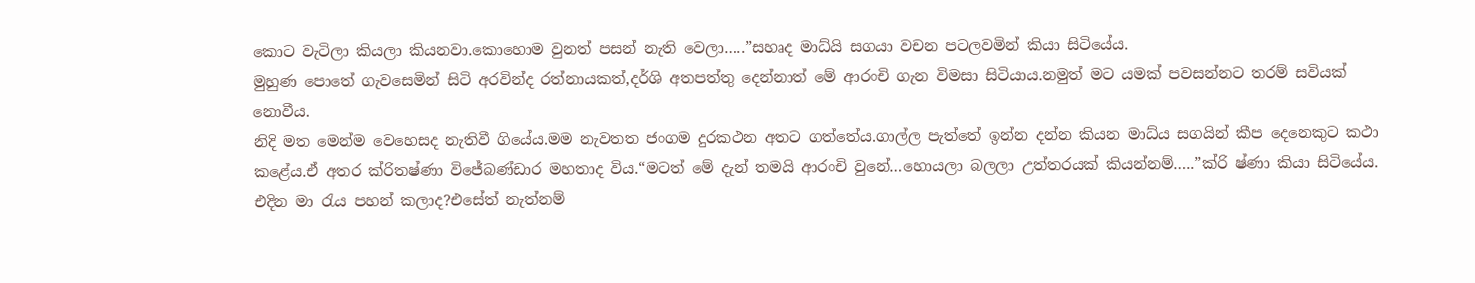කොට වැටිලා කියලා කියනවා.කොහොම වුනත් පසන් නැති වෙලා…..”සහෘද මාධ්යි සගයා වචන පටලවමින් කියා සිටියේය.
මුහුණ පොතේ ගැවසෙමින් සිටි අරවින්ද රත්නායකත්,දර්ශි අතපත්තු දෙන්නාත් මේ ආරංචි ගැන විමසා සිටියාය.නමුත් මට යමක් පවසන්නට තරම් සවියක් නොවීය.
නිදි මත මෙන්ම වෙහෙසද නැතිවී ගියේය.මම නැවතත ජංගම දුරකථන අතට ගත්තේය.ගාල්ල පැත්තේ ඉන්න දන්න කියන මාධ්ය සගයින් කීප දෙනෙකුට කථා කළේය.ඒ අතර ක්රිතෂ්ණා විජේබණ්ඩාර මහතාද විය.“මටත් මේ දැන් තමයි ආරංචි වුනේ…හොයලා බලලා උත්තරයක් කියන්නම්…..”ක්රි ෂ්ණා කියා සිටියේය.
එදින මා රැය පහන් කලාද?එසේත් නැත්නම්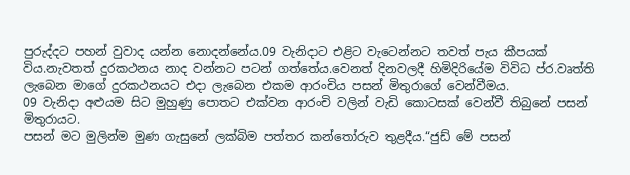පුරුද්දට පහන් වුවාද යන්න නොදන්නේය.09 වැනිදාට එළිට වැටෙන්නට තවත් පැය කීපයක් විය.නැවතත් දුරකථනය නාද වන්නට පටන් ගත්තේය.වෙනත් දිනවලදී හිමිදිරියේම විවිධ ප්ර.වෘත්ති ලැබෙන මාගේ දුරකථනයට එදා ලැබෙන එකම ආරංචිය පසන් මිතුරාගේ වෙන්වීමය.
09 වැනිදා අළුයම සිට මුහුණු පොතට එක්වන ආරංචි වලින් වැඩි කොටසක් වෙන්වී තිබුනේ පසන් මිතුරායට.
පසන් මට මුලින්ම මුණ ගැසුනේ ලක්බිම පත්තර කන්තෝරුව තුළදීය.“ජුඩ් මේ පසන්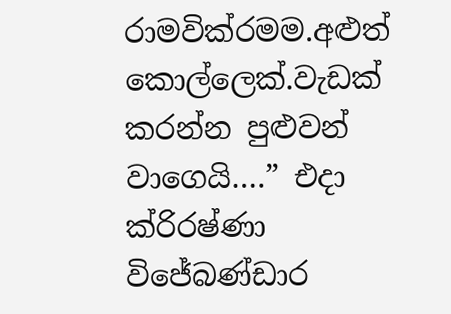රාමවික්රමම.අළුත් කොල්ලෙක්.වැඩක් කරන්න පුළුවන් වාගෙයි….” එදා ක්රිරෂ්ණා විජේබණ්ඩාර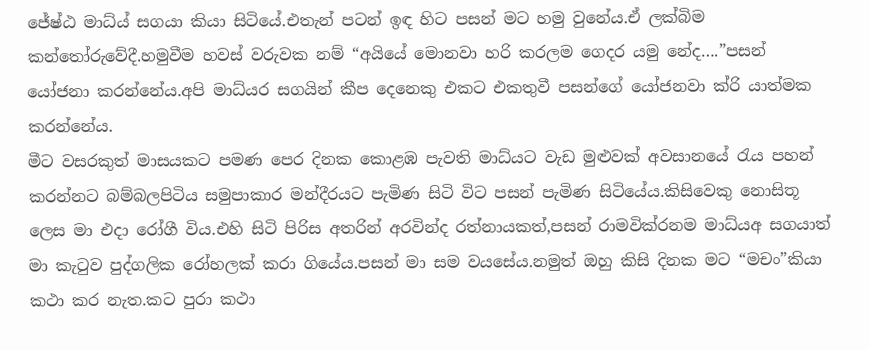ජේෂ්ඨ මාධ්ය් සගයා කියා සිටියේ.එතැන් පටන් ඉඳ හිට පසන් මට හමු වුනේය.ඒ ලක්බිම කන්තෝරුවේදී.හමුවීම හවස් වරුවක නම් “අයියේ මොනවා හරි කරලම ගෙදර යමු නේද….”පසන් යෝජනා කරන්නේය.අපි මාධ්යර සගයින් කීප දෙනෙකු එකට එකතුවී පසන්ගේ යෝජනවා ක්රි යාත්මක කරන්නේය.
මීට වසරකුත් මාසයකට පමණ පෙර දිනක කොළඹ පැවති මාධ්යට වැඩ මුළුවක් අවසානයේ රැය පහන් කරන්නට බම්බලපිටිය සමුපාකාර මන්දීරයට පැමිණ සිටි විට පසන් පැමිණ සිටියේය.කිසිවෙකු නොසිතූ ලෙස මා එදා රෝගී විය.එහි සිටි පිරිස අතරින් අරවින්ද රත්නායකත්,පසන් රාමවික්රනම මාධ්යඅ සගයාත් මා කැටුව පුද්ගලික රෝහලක් කරා ගියේය.පසන් මා සම වයසේය.නමුත් ඔහු කිසි දිනක මට “මචං”කියා කථා කර නැත.කට පුරා කථා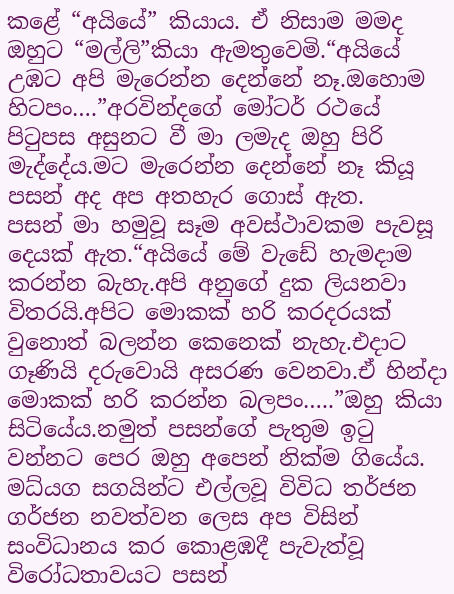කළේ “අයියේ” කියාය. ඒ නිසාම මමද ඔහුට “මල්ලි”කියා ඇමතුවෙමි.“අයියේ උඹට අපි මැරෙන්න දෙන්නේ නෑ.ඔහොම හිටපං….”අරවින්දගේ මෝටර් රථයේ පිටුපස අසුනට වී මා ලමැද ඔහු පිරි මැද්දේය.මට මැරෙන්න දෙන්නේ නෑ කියූ පසන් අද අප අතහැර ගොස් ඇත.
පසන් මා හමුවූ සෑම අවස්ථාවකම පැවසූ දෙයක් ඇත.“අයියේ මේ වැඩේ හැමදාම කරන්න බැහැ.අපි අනුගේ දුක ලියනවා විතරයි.අපිට මොකක් හරි කරදරයක් වුනොත් බලන්න කෙනෙක් නැහැ.එදාට ගෑණියි දරුවොයි අසරණ වෙනවා.ඒ හින්දා මොකක් හරි කරන්න බලපං…..”ඔහු කියා සිටියේය.නමුත් පසන්ගේ පැතුම ඉටු වන්නට පෙර ඔහු අපෙන් නික්ම ගියේය.
මධ්යග සගයින්ට එල්ලවූ විවිධ තර්ජන ගර්ජන නවත්වන ලෙස අප විසින් සංවිධානය කර කොළඹදී පැවැත්වූ විරෝධතාවයට පසන්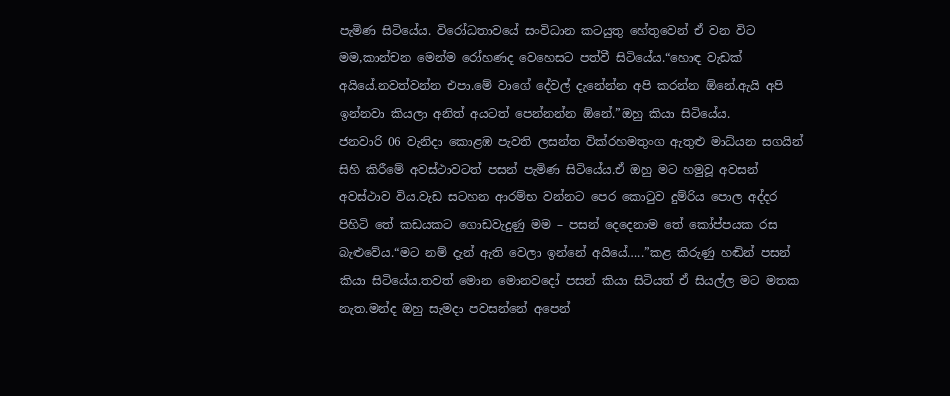පැමිණ සිටියේය. විරෝධතාවයේ සංවිධාන කටයුතු හේතුවෙන් ඒ වන විට මම,කාන්චන මෙන්ම රෝහණද වෙහෙසට පත්වී සිටියේය.“හොඳ වැඩක් අයියේ.නවත්වන්න එපා.මේ වාගේ දේවල් දැනේන්න අපි කරන්න ඕනේ.ඇයි අපි ඉන්නවා කියලා අනිත් අයටත් පෙන්නන්න ඕනේ.”ඔහු කියා සිටියේය.
ජනවාරි 06 වැනිදා කොළඹ පැවති ලසන්ත වික්රහමතුංග ඇතුළු මාධ්යන සගයින් සිහි කිරීමේ අවස්ථාවටත් පසන් පැමිණ සිටියේය.ඒ ඔහු මට හමුවූ අවසන් අවස්ථාව විය.වැඩ සටහන ආරම්භ වන්නට පෙර කොටුව දුම්රිය පොල අද්දර පිහිටි තේ කඩයකට ගොඩවැදුණු මම – පසන් දෙදෙනාම තේ කෝප්පයක රස බැළුවේය.“මට නම් දැන් ඇති වෙලා ඉන්නේ අයියේ…..”කළ කිරුණු හඬින් පසන් කියා සිටියේය.තවත් මොන මොනවදෝ පසන් කියා සිටියත් ඒ සියල්ල මට මතක නැත.මන්ද ඔහු සැමදා පවසන්නේ අපෙන්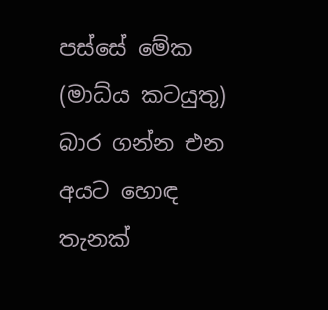පස්සේ මේක (මාධ්ය කටයුතු) බාර ගන්න එන අයට හොඳ තැනක්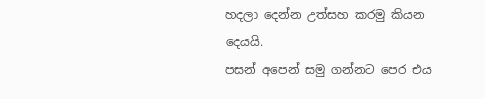හදලා දෙන්න උත්සහ කරමු කියන දෙයයි.
පසන් අපෙන් සමු ගන්නට පෙර එය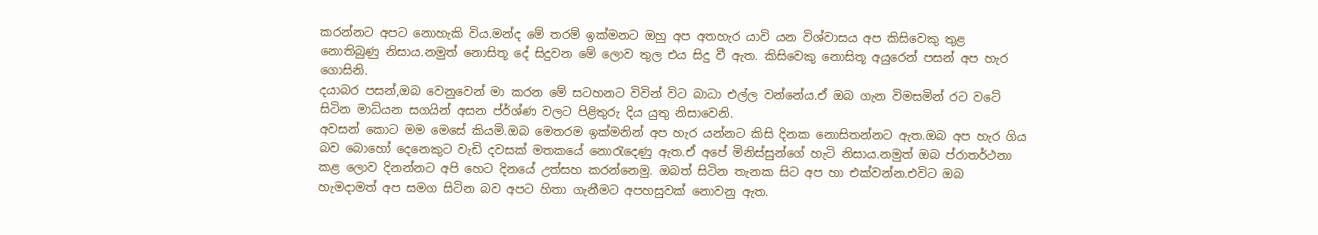කරන්නට අපට නොහැකි විය.මන්ද මේ තරම් ඉක්මනට ඔහු අප අතහැර යාවි යන විශ්වාසය අප කිසිවෙකු තුළ නොතිබුණු නිසාය.නමුත් නොසිතූ දේ සිදුවන මේ ලොව තුල එය සිදු වී ඇත. කිසිවෙකු නොසිතූ අයුරෙන් පසන් අප හැර ගොසිනි.
දයාබර පසන්,ඔබ වෙනුවෙන් මා කරන මේ සටහනට විවින් විට බාධා එල්ල වන්නේය.ඒ ඔබ ගැන විමසමින් රට වටේ සිටින මාධ්යන සගයින් අසන ප්ර්ශ්ණ වලට පිළිතුරු දිය යුතු නිසාවෙනි.
අවසන් කොට මම මෙසේ කියමි.ඔබ මෙතරම ඉක්මනින් අප හැර යන්නට කිසි දිනක නොසිතන්නට ඇත.ඔබ අප හැර ගිය බව බොහෝ දෙනෙකුට වැඩි දවසක් මතකයේ නොරැදෙණු ඇත.ඒ අපේ මිනිස්සුන්ගේ හැටි නිසාය.නමුත් ඔබ ප්රාතර්ථනා කළ ලොව දිනන්නට අපි හෙට දිනයේ උත්සහ කරන්නෙමු. ඔබත් සිටින තැනක සිට අප හා එක්වන්න.එවිට ඔබ හැමදාමත් අප සමග සිටින බව අපට හිතා ගැනීමට අපහසුවක් නොවනු ඇත.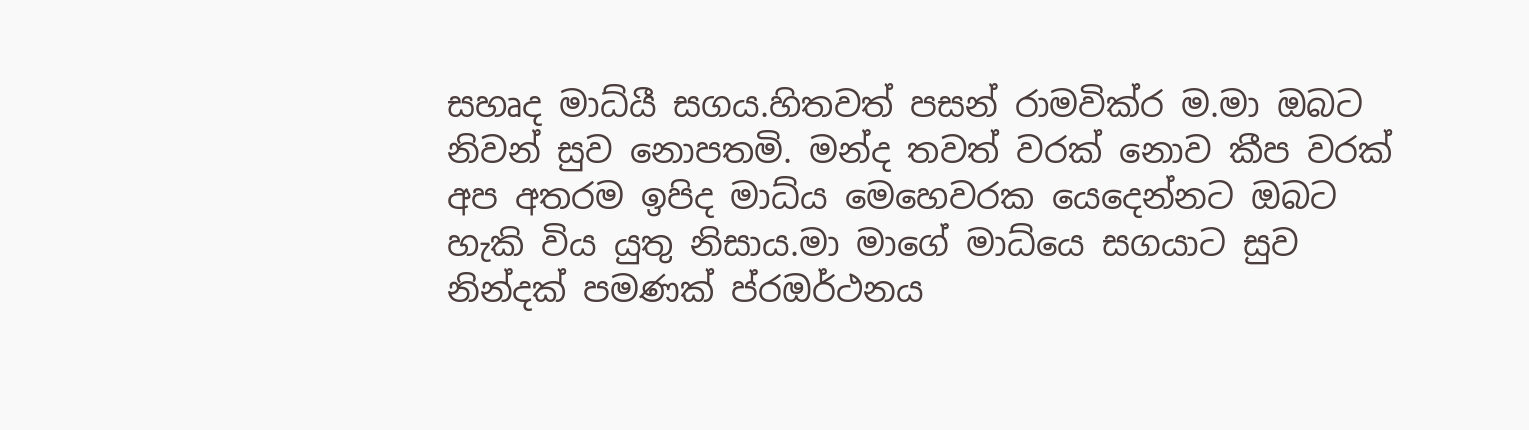සහෘද මාධ්යී සගය.හිතවත් පසන් රාමවික්ර ම.මා ඔබට නිවන් සුව නොපතමි. මන්ද තවත් වරක් නොව කීප වරක් අප අතරම ඉපිද මාධ්ය මෙහෙවරක යෙදෙන්නට ඔබට හැකි විය යුතු නිසාය.මා මාගේ මාධ්යෙ සගයාට සුව නින්දක් පමණක් ප්රඔර්ථනය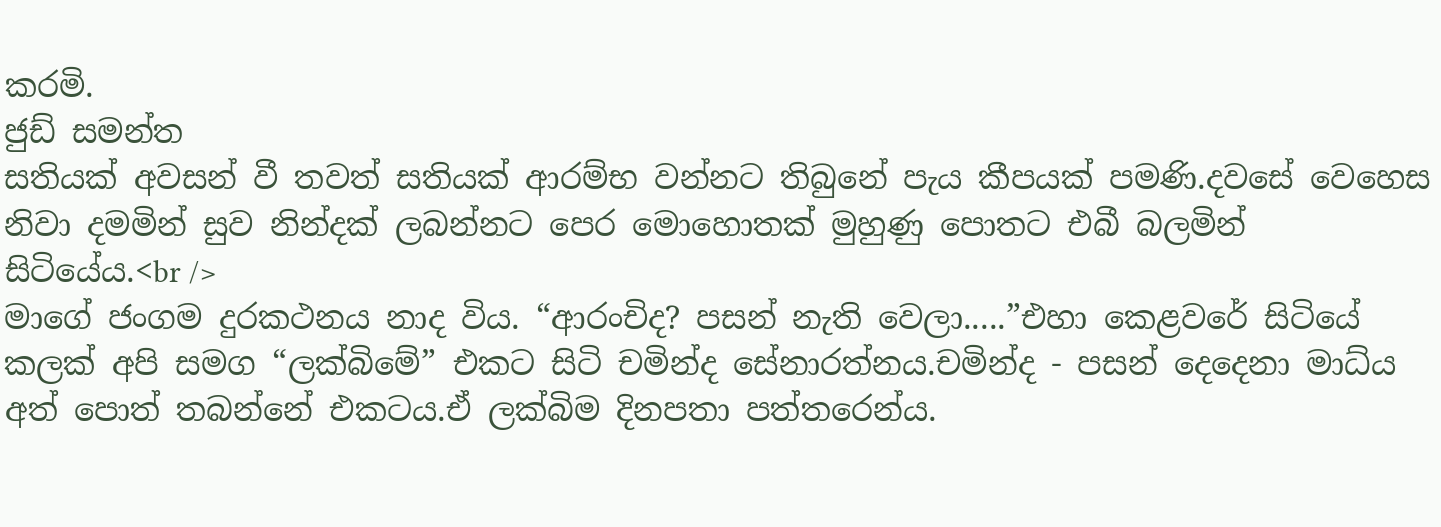කරමි.
ජුඩ් සමන්ත
සතියක් අවසන් වී තවත් සතියක් ආරම්භ වන්නට තිබුනේ පැය කීපයක් පමණි.දවසේ වෙහෙස නිවා දමමින් සුව නින්දක් ලබන්නට පෙර මොහොතක් මුහුණු පොතට එබී බලමින් සිටියේය.<br />
මාගේ ජංගම දුරකථනය නාද විය. “ආරංචිද? පසන් නැති වෙලා.....”එහා කෙළවරේ සිටියේ කලක් අපි සමග “ලක්බිමේ” එකට සිටි චමින්ද සේනාරත්නය.චමින්ද - පසන් දෙදෙනා මාධ්ය  අත් පොත් තබන්නේ එකටය.ඒ ලක්බිම දිනපතා පත්තරෙන්ය.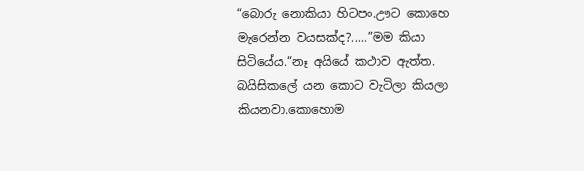“බොරු නොකියා හිටපං.ඌට කොහෙ මැරෙන්න වයසක්ද?.....”මම කියා සිටියේය.“නෑ අයියේ කථාව ඇත්ත. බයිසිකලේ යන කොට වැටිලා කියලා කියනවා.කොහොම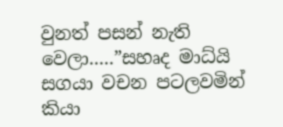වුනත් පසන් නැති වෙලා.....”සහෘද මාධ්යි සගයා වචන පටලවමින් කියා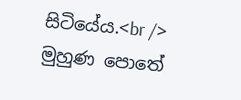සිටියේය.<br />
මුහුණ පොතේ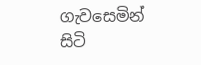ගැවසෙමින් සිටි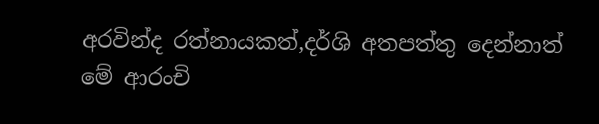අරවින්ද රත්නායකත්,දර්ශි අතපත්තු දෙන්නාත් මේ ආරංචි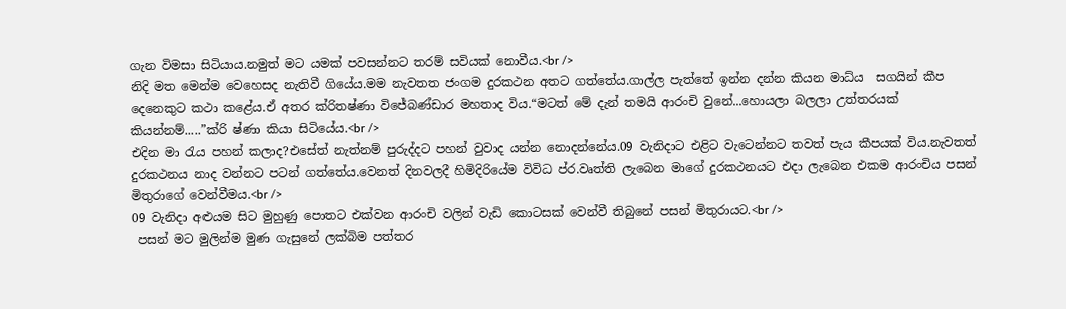ගැන විමසා සිටියාය.නමුත් මට යමක් පවසන්නට තරම් සවියක් නොවීය.<br />
නිදි මත මෙන්ම වෙහෙසද නැතිවී ගියේය.මම නැවතත ජංගම දුරකථන අතට ගත්තේය.ගාල්ල පැත්තේ ඉන්න දන්න කියන මාධ්ය  සගයින් කීප දෙනෙකුට කථා කළේය.ඒ අතර ක්රිතෂ්ණා විජේබණ්ඩාර මහතාද විය.“මටත් මේ දැන් තමයි ආරංචි වුනේ...හොයලා බලලා උත්තරයක් කියන්නම්.....”ක්රි ෂ්ණා කියා සිටියේය.<br />
එදින මා රැය පහන් කලාද?එසේත් නැත්නම් පුරුද්දට පහන් වුවාද යන්න නොදන්නේය.09 වැනිදාට එළිට වැටෙන්නට තවත් පැය කීපයක් විය.නැවතත් දුරකථනය නාද වන්නට පටන් ගත්තේය.වෙනත් දිනවලදී හිමිදිරියේම විවිධ ප්ර.වෘත්ති ලැබෙන මාගේ දුරකථනයට එදා ලැබෙන එකම ආරංචිය පසන් මිතුරාගේ වෙන්වීමය.<br />
09 වැනිදා අළුයම සිට මුහුණු පොතට එක්වන ආරංචි වලින් වැඩි කොටසක් වෙන්වී තිබුනේ පසන් මිතුරායට.<br />
 පසන් මට මුලින්ම මුණ ගැසුනේ ලක්බිම පත්තර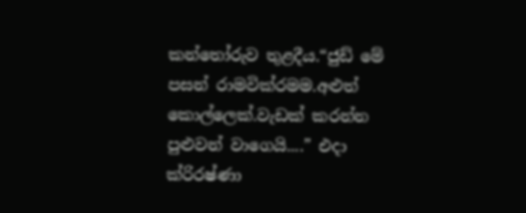කන්තෝරුව තුළදීය.“ජුඩ් මේ පසන් රාමවික්රමම.අළුත් කොල්ලෙක්.වැඩක් කරන්න පුළුවන් වාගෙයි....” එදා ක්රිරෂ්ණා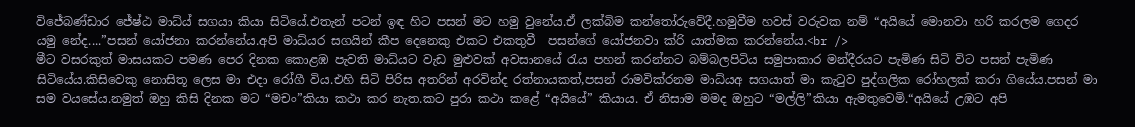විජේබණ්ඩාර ජේෂ්ඨ මාධ්ය් සගයා කියා සිටියේ.එතැන් පටන් ඉඳ හිට පසන් මට හමු වුනේය.ඒ ලක්බිම කන්තෝරුවේදී.හමුවීම හවස් වරුවක නම් “අයියේ මොනවා හරි කරලම ගෙදර යමු නේද....”පසන් යෝජනා කරන්නේය.අපි මාධ්යර සගයින් කීප දෙනෙකු එකට එකතුවී  පසන්ගේ යෝජනවා ක්රි යාත්මක කරන්නේය.<br />
මීට වසරකුත් මාසයකට පමණ පෙර දිනක කොළඹ පැවති මාධ්යට වැඩ මුළුවක් අවසානයේ රැය පහන් කරන්නට බම්බලපිටිය සමුපාකාර මන්දීරයට පැමිණ සිටි විට පසන් පැමිණ සිටියේය.කිසිවෙකු නොසිතූ ලෙස මා එදා රෝගී විය.එහි සිටි පිරිස අතරින් අරවින්ද රත්නායකත්,පසන් රාමවික්රනම මාධ්යඅ සගයාත් මා කැටුව පුද්ගලික රෝහලක් කරා ගියේය.පසන් මා සම වයසේය.නමුත් ඔහු කිසි දිනක මට “මචං”කියා කථා කර නැත.කට පුරා කථා කළේ “අයියේ” කියාය. ඒ නිසාම මමද ඔහුට “මල්ලි”කියා ඇමතුවෙමි.“අයියේ උඹට අපි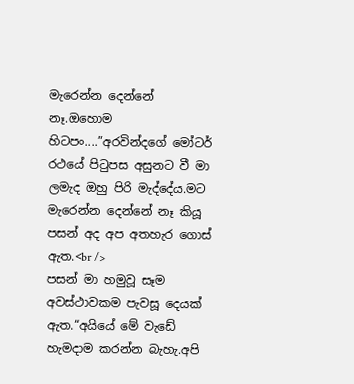මැරෙන්න දෙන්නේ නෑ.ඔහොම හිටපං....”අරවින්දගේ මෝටර් රථයේ පිටුපස අසුනට වී මා ලමැද ඔහු පිරි මැද්දේය.මට මැරෙන්න දෙන්නේ නෑ කියූ පසන් අද අප අතහැර ගොස් ඇත.<br />
පසන් මා හමුවූ සෑම අවස්ථාවකම පැවසූ දෙයක් ඇත.“අයියේ මේ වැඩේ හැමදාම කරන්න බැහැ.අපි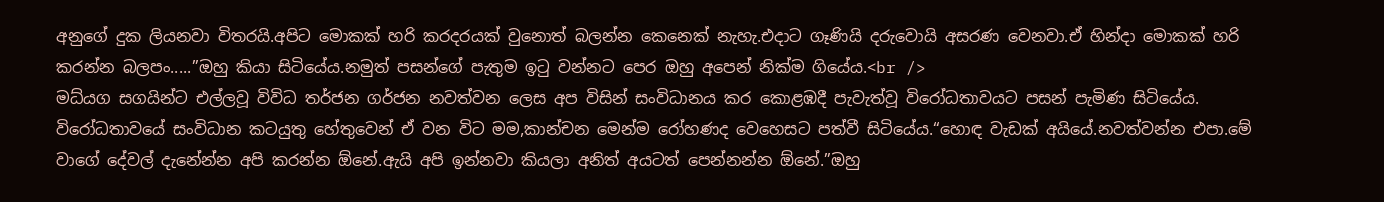අනුගේ දුක ලියනවා විතරයි.අපිට මොකක් හරි කරදරයක් වුනොත් බලන්න කෙනෙක් නැහැ.එදාට ගෑණියි දරුවොයි අසරණ වෙනවා.ඒ හින්දා මොකක් හරි කරන්න බලපං.....”ඔහු කියා සිටියේය.නමුත් පසන්ගේ පැතුම ඉටු වන්නට පෙර ඔහු අපෙන් නික්ම ගියේය.<br />
මධ්යග සගයින්ට එල්ලවූ විවිධ තර්ජන ගර්ජන නවත්වන ලෙස අප විසින් සංවිධානය කර කොළඹදී පැවැත්වූ විරෝධතාවයට පසන් පැමිණ සිටියේය. විරෝධතාවයේ සංවිධාන කටයුතු හේතුවෙන් ඒ වන විට මම,කාන්චන මෙන්ම රෝහණද වෙහෙසට පත්වී සිටියේය.“හොඳ වැඩක් අයියේ.නවත්වන්න එපා.මේ වාගේ දේවල් දැනේන්න අපි කරන්න ඕනේ.ඇයි අපි ඉන්නවා කියලා අනිත් අයටත් පෙන්නන්න ඕනේ.”ඔහු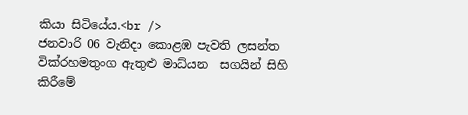කියා සිටියේය.<br />
ජනවාරි 06 වැනිදා කොළඹ පැවති ලසන්ත වික්රහමතුංග ඇතුළු මාධ්යන  සගයින් සිහි කිරීමේ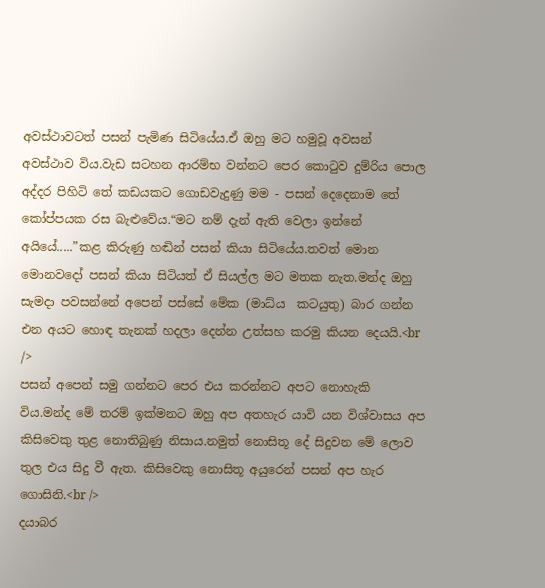අවස්ථාවටත් පසන් පැමිණ සිටියේය.ඒ ඔහු මට හමුවූ අවසන් අවස්ථාව විය.වැඩ සටහන ආරම්භ වන්නට පෙර කොටුව දුම්රිය පොල අද්දර පිහිටි තේ කඩයකට ගොඩවැදුණු මම - පසන් දෙදෙනාම තේ කෝප්පයක රස බැළුවේය.“මට නම් දැන් ඇති වෙලා ඉන්නේ අයියේ.....”කළ කිරුණු හඬින් පසන් කියා සිටියේය.තවත් මොන මොනවදෝ පසන් කියා සිටියත් ඒ සියල්ල මට මතක නැත.මන්ද ඔහු සැමදා පවසන්නේ අපෙන් පස්සේ මේක (මාධ්ය  කටයුතු) බාර ගන්න එන අයට හොඳ තැනක් හදලා දෙන්න උත්සහ කරමු කියන දෙයයි.<br />
පසන් අපෙන් සමු ගන්නට පෙර එය කරන්නට අපට නොහැකි විය.මන්ද මේ තරම් ඉක්මනට ඔහු අප අතහැර යාවි යන විශ්වාසය අප කිසිවෙකු තුළ නොතිබුණු නිසාය.නමුත් නොසිතූ දේ සිදුවන මේ ලොව තුල එය සිදු වී ඇත. කිසිවෙකු නොසිතූ අයුරෙන් පසන් අප හැර ගොසිනි.<br />
දයාබර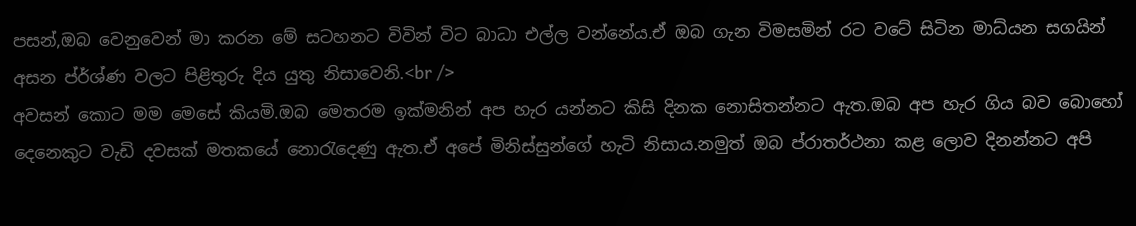පසන්,ඔබ වෙනුවෙන් මා කරන මේ සටහනට විවින් විට බාධා එල්ල වන්නේය.ඒ ඔබ ගැන විමසමින් රට වටේ සිටින මාධ්යන සගයින් අසන ප්ර්ශ්ණ වලට පිළිතුරු දිය යුතු නිසාවෙනි.<br />
අවසන් කොට මම මෙසේ කියමි.ඔබ මෙතරම ඉක්මනින් අප හැර යන්නට කිසි දිනක නොසිතන්නට ඇත.ඔබ අප හැර ගිය බව බොහෝ දෙනෙකුට වැඩි දවසක් මතකයේ නොරැදෙණු ඇත.ඒ අපේ මිනිස්සුන්ගේ හැටි නිසාය.නමුත් ඔබ ප්රාතර්ථනා කළ ලොව දිනන්නට අපි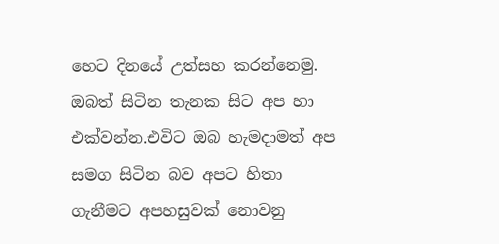හෙට දිනයේ උත්සහ කරන්නෙමු. ඔබත් සිටින තැනක සිට අප හා එක්වන්න.එවිට ඔබ හැමදාමත් අප සමග සිටින බව අපට හිතා ගැනීමට අපහසුවක් නොවනු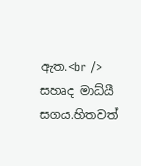ඇත.<br />
සහෘද මාධ්යී සගය.හිතවත්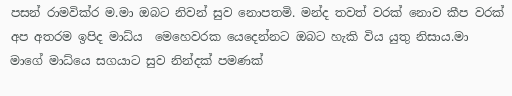පසන් රාමවික්ර ම.මා ඔබට නිවන් සුව නොපතමි. මන්ද තවත් වරක් නොව කීප වරක් අප අතරම ඉපිද මාධ්ය  මෙහෙවරක යෙදෙන්නට ඔබට හැකි විය යුතු නිසාය.මා මාගේ මාධ්යෙ සගයාට සුව නින්දක් පමණක්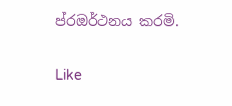ප්රඔර්ථනය කරමි.

Like